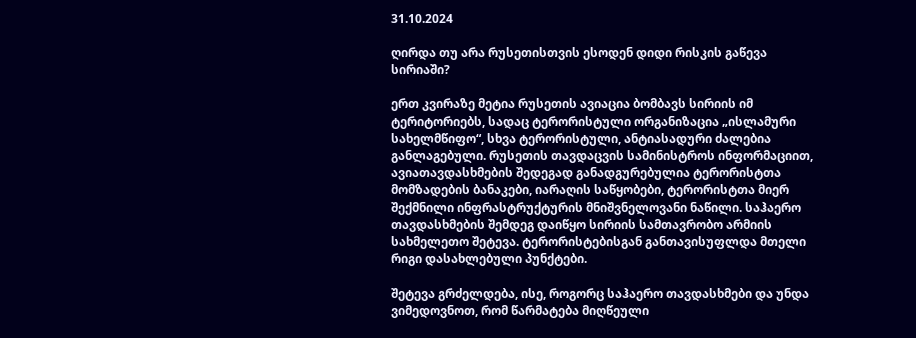31.10.2024

ღირდა თუ არა რუსეთისთვის ესოდენ დიდი რისკის გაწევა სირიაში?

ერთ კვირაზე მეტია რუსეთის ავიაცია ბომბავს სირიის იმ ტერიტორიებს, სადაც ტერორისტული ორგანიზაცია „ისლამური სახელმწიფო“, სხვა ტერორისტული, ანტიასადური ძალებია განლაგებული. რუსეთის თავდაცვის სამინისტროს ინფორმაციით, ავიათავდასხმების შედეგად განადგურებულია ტერორისტთა მომზადების ბანაკები, იარაღის საწყობები, ტერორისტთა მიერ შექმნილი ინფრასტრუქტურის მნიშვნელოვანი ნაწილი. საჰაერო თავდასხმების შემდეგ დაიწყო სირიის სამთავრობო არმიის სახმელეთო შეტევა. ტერორისტებისგან განთავისუფლდა მთელი რიგი დასახლებული პუნქტები.

შეტევა გრძელდება, ისე, როგორც საჰაერო თავდასხმები და უნდა ვიმედოვნოთ, რომ წარმატება მიღწეული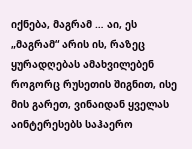იქნება, მაგრამ … აი, ეს „მაგრამ“ არის ის, რაზეც ყურადღებას ამახვილებენ როგორც რუსეთის შიგნით, ისე მის გარეთ, ვინაიდან ყველას აინტერესებს საჰაერო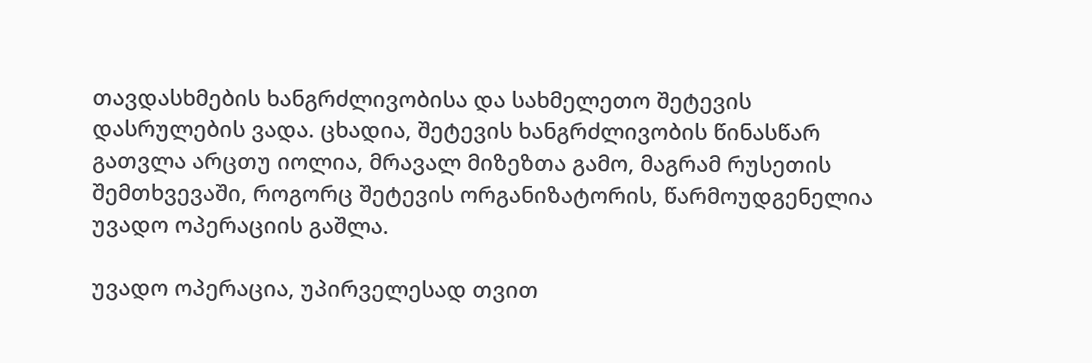თავდასხმების ხანგრძლივობისა და სახმელეთო შეტევის დასრულების ვადა. ცხადია, შეტევის ხანგრძლივობის წინასწარ გათვლა არცთუ იოლია, მრავალ მიზეზთა გამო, მაგრამ რუსეთის შემთხვევაში, როგორც შეტევის ორგანიზატორის, წარმოუდგენელია უვადო ოპერაციის გაშლა.

უვადო ოპერაცია, უპირველესად თვით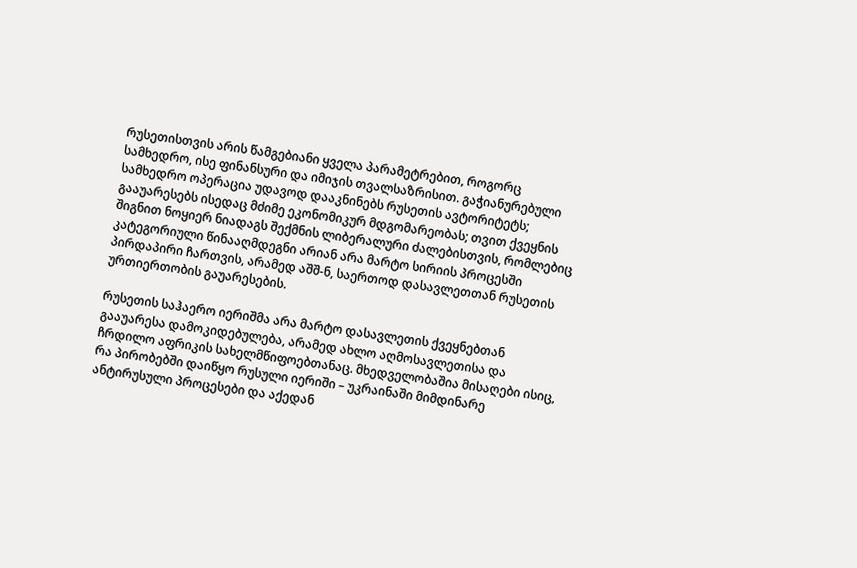რუსეთისთვის არის წამგებიანი ყველა პარამეტრებით, როგორც სამხედრო, ისე ფინანსური და იმიჯის თვალსაზრისით. გაჭიანურებული სამხედრო ოპერაცია უდავოდ დააკნინებს რუსეთის ავტორიტეტს; გააუარესებს ისედაც მძიმე ეკონომიკურ მდგომარეობას; თვით ქვეყნის შიგნით ნოყიერ ნიადაგს შექმნის ლიბერალური ძალებისთვის, რომლებიც კატეგორიული წინააღმდეგნი არიან არა მარტო სირიის პროცესში პირდაპირი ჩართვის, არამედ აშშ-ნ, საერთოდ დასავლეთთან რუსეთის ურთიერთობის გაუარესების.

რუსეთის საჰაერო იერიშმა არა მარტო დასავლეთის ქვეყნებთან გააუარესა დამოკიდებულება, არამედ ახლო აღმოსავლეთისა და ჩრდილო აფრიკის სახელმწიფოებთანაც. მხედველობაშია მისაღები ისიც, რა პირობებში დაიწყო რუსული იერიში – უკრაინაში მიმდინარე ანტირუსული პროცესები და აქედან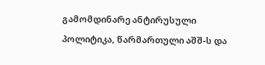გამომდინარე ანტირუსული პოლიტიკა, წარმართული აშშ-ს და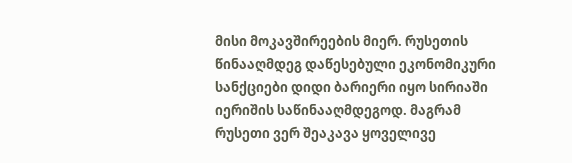მისი მოკავშირეების მიერ. რუსეთის წინააღმდეგ დაწესებული ეკონომიკური სანქციები დიდი ბარიერი იყო სირიაში იერიშის საწინააღმდეგოდ. მაგრამ რუსეთი ვერ შეაკავა ყოველივე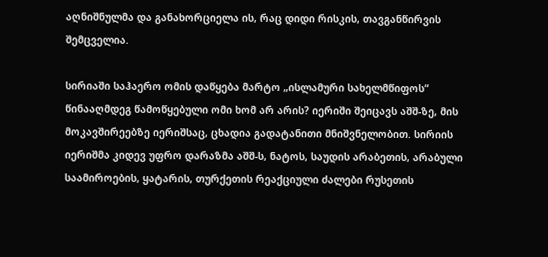აღნიშნულმა და განახორციელა ის, რაც დიდი რისკის, თავგანწირვის შემცველია.

სირიაში საჰაერო ომის დაწყება მარტო „ისლამური სახელმწიფოს“ წინააღმდეგ წამოწყებული ომი ხომ არ არის? იერიში შეიცავს აშშ-ზე, მის მოკავშირეებზე იერიშსაც, ცხადია გადატანითი მნიშვნელობით. სირიის იერიშმა კიდევ უფრო დარაზმა აშშ-ს, ნატოს, საუდის არაბეთის, არაბული საამიროების, ყატარის, თურქეთის რეაქციული ძალები რუსეთის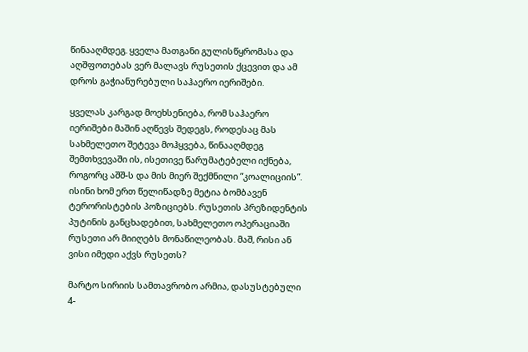წინააღმდეგ. ყველა მათგანი გულისწყრომასა და აღშფოთებას ვერ მალავს რუსეთის ქცევით და ამ დროს გაჭიანურებული საჰაერო იერიშები.

ყველას კარგად მოეხსენიება, რომ საჰაერო იერიშები მაშინ აღწევს შედეგს, როდესაც მას სახმელეთო შეტევა მოჰყვება, წინააღმდეგ შემთხვევაში ის, ისეთივე წარუმატებელი იქნება, როგორც აშშ-ს და მის მიერ შექმნილი “კოალიციის”. ისინი ხომ ერთ წელიწადზე მეტია ბომბავენ ტერორისტების პოზიციებს. რუსეთის პრეზიდენტის პუტინის განცხადებით, სახმელეთო ოპერაციაში რუსეთი არ მიიღებს მონაწილეობას. მაშ, რისი ან ვისი იმედი აქვს რუსეთს?

მარტო სირიის სამთავრობო არმია, დასუსტებული 4-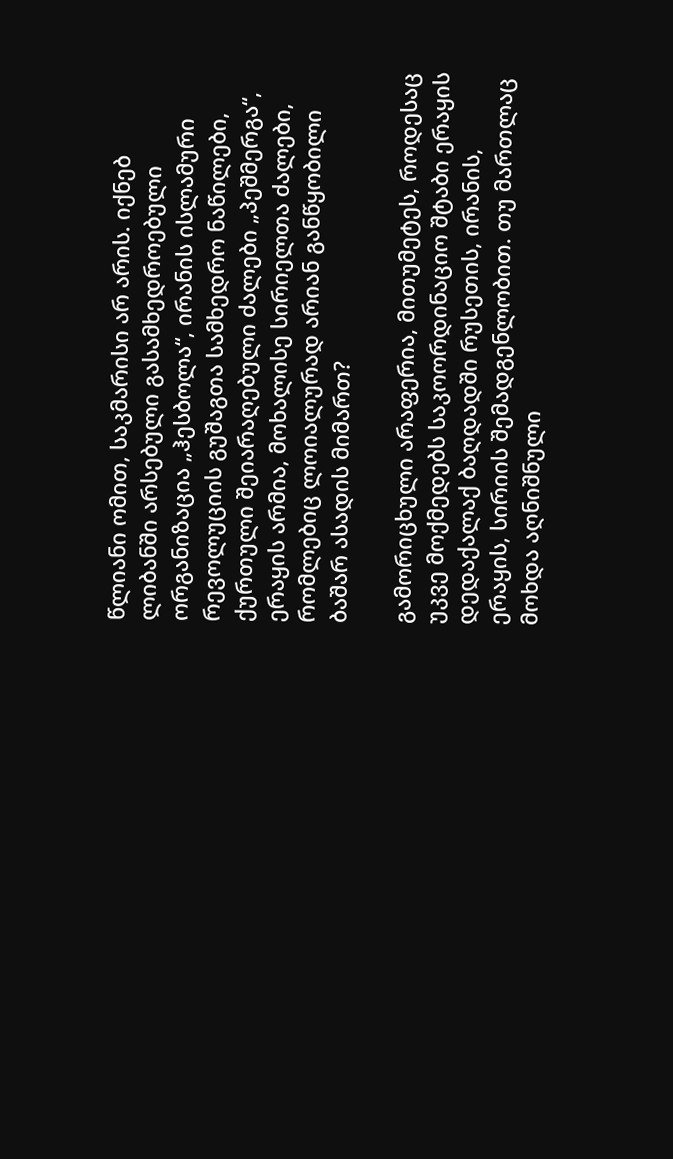წლიანი ომით, საკმარისი არ არის. იქნებ ლიბანში არსებული გასამხედროებული ორგანიზაცია „ჰესბოლა“, ირანის ისლამური რევოლუციის გუშაგთა სამხედრო ნაწილები, ქურთული შეიარაღებული ძალები „პეშმერგა“, ერაყის არმია, მოხალისე სირიელთა ძალები, რომლებიც ლოიალურად არიან განწყობილი ბაშარ ასადის მიმართ?

გამორიცხული არაფერია, მითუმეტეს, როდესაც უკვე მოქმედებს საკოორდინაციო შტაბი ერაყის დედაქალაქ ბაღდადში რუსეთის, ირანის, ერაყის, სირიის შემადგენლობით. თუ მართლაც მოხდა აღნიშნული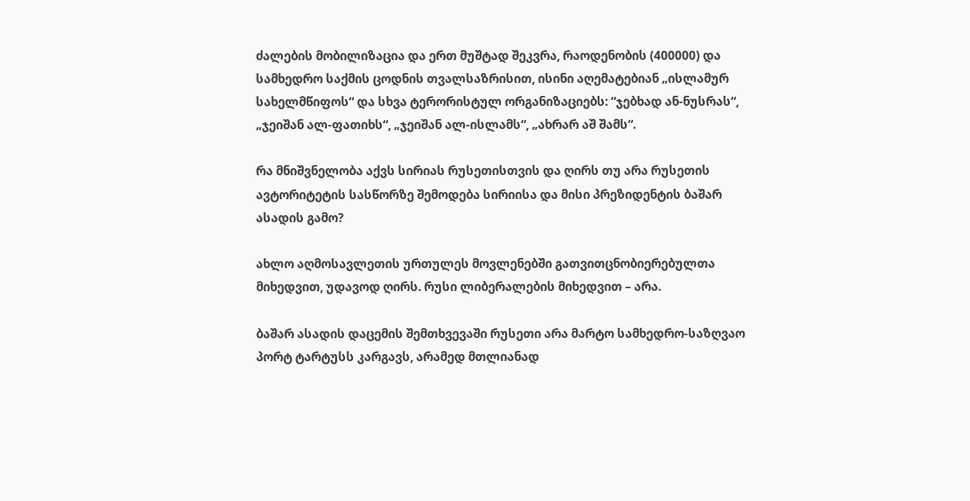ძალების მობილიზაცია და ერთ მუშტად შეკვრა, რაოდენობის (400000) და სამხედრო საქმის ცოდნის თვალსაზრისით, ისინი აღემატებიან „ისლამურ სახელმწიფოს“ და სხვა ტერორისტულ ორგანიზაციებს: “ჯებხად ან-ნუსრას“, „ჯეიშან ალ-ფათიხს“, „ჯეიშან ალ-ისლამს“, „ახრარ აშ შამს“.

რა მნიშვნელობა აქვს სირიას რუსეთისთვის და ღირს თუ არა რუსეთის ავტორიტეტის სასწორზე შემოდება სირიისა და მისი პრეზიდენტის ბაშარ ასადის გამო?

ახლო აღმოსავლეთის ურთულეს მოვლენებში გათვითცნობიერებულთა მიხედვით, უდავოდ ღირს. რუსი ლიბერალების მიხედვით – არა.

ბაშარ ასადის დაცემის შემთხვევაში რუსეთი არა მარტო სამხედრო-საზღვაო პორტ ტარტუსს კარგავს, არამედ მთლიანად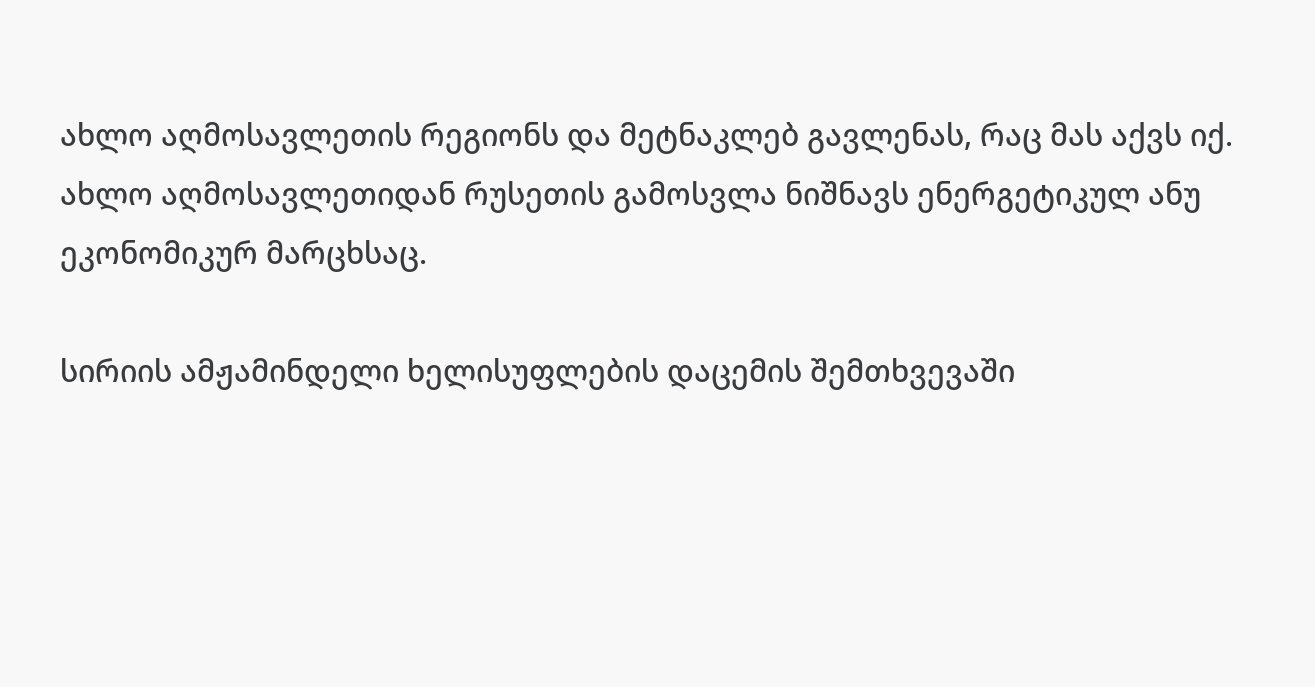ახლო აღმოსავლეთის რეგიონს და მეტნაკლებ გავლენას, რაც მას აქვს იქ. ახლო აღმოსავლეთიდან რუსეთის გამოსვლა ნიშნავს ენერგეტიკულ ანუ ეკონომიკურ მარცხსაც.

სირიის ამჟამინდელი ხელისუფლების დაცემის შემთხვევაში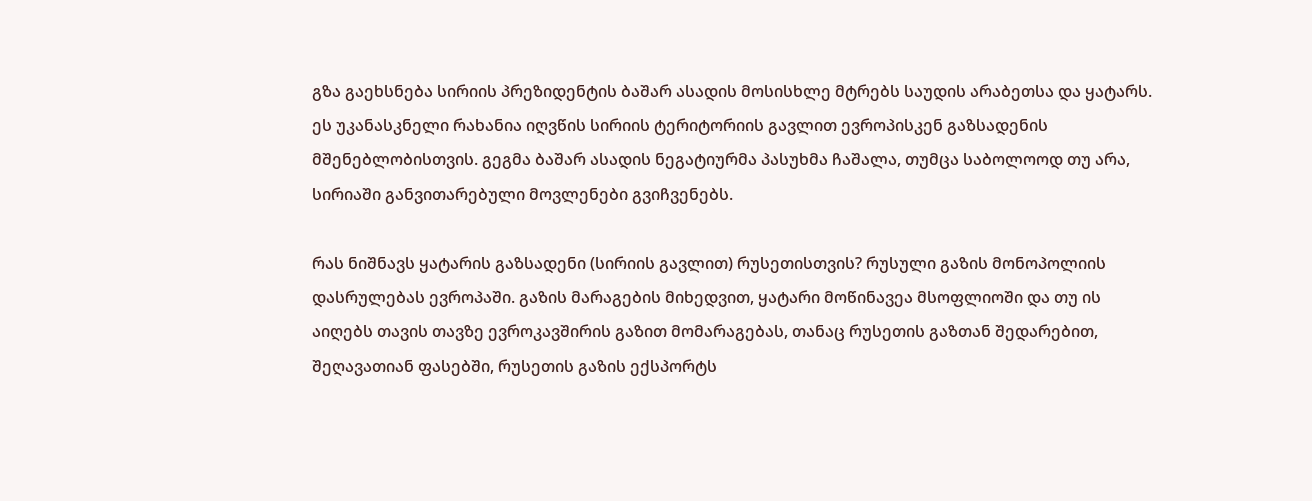გზა გაეხსნება სირიის პრეზიდენტის ბაშარ ასადის მოსისხლე მტრებს საუდის არაბეთსა და ყატარს. ეს უკანასკნელი რახანია იღვწის სირიის ტერიტორიის გავლით ევროპისკენ გაზსადენის მშენებლობისთვის. გეგმა ბაშარ ასადის ნეგატიურმა პასუხმა ჩაშალა, თუმცა საბოლოოდ თუ არა, სირიაში განვითარებული მოვლენები გვიჩვენებს.

რას ნიშნავს ყატარის გაზსადენი (სირიის გავლით) რუსეთისთვის? რუსული გაზის მონოპოლიის დასრულებას ევროპაში. გაზის მარაგების მიხედვით, ყატარი მოწინავეა მსოფლიოში და თუ ის აიღებს თავის თავზე ევროკავშირის გაზით მომარაგებას, თანაც რუსეთის გაზთან შედარებით, შეღავათიან ფასებში, რუსეთის გაზის ექსპორტს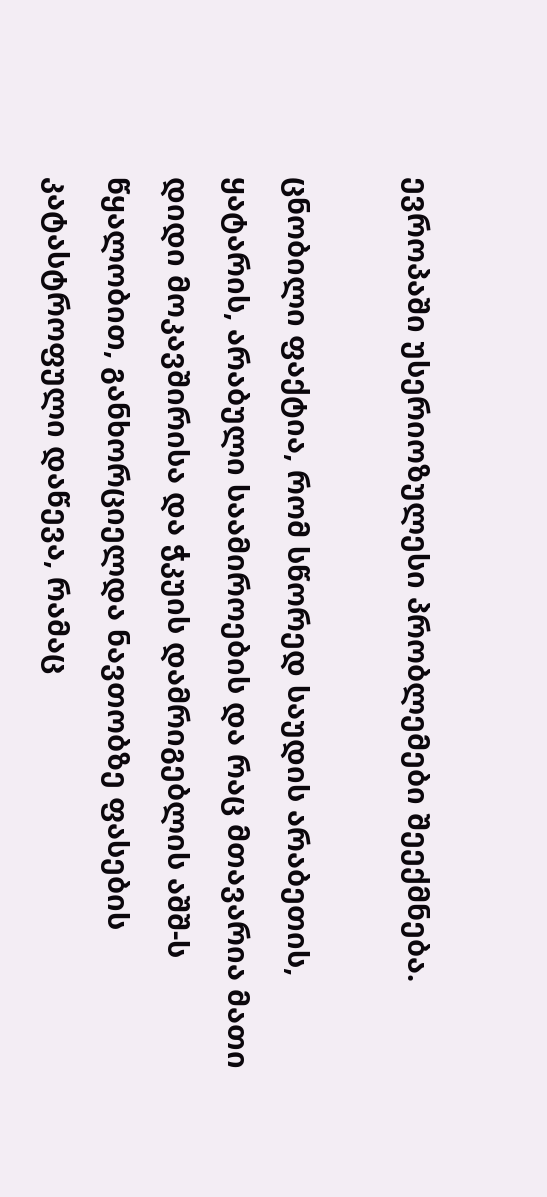ევროპაში უსერიოზულესი პრობლემები შეექმნება.

ცნობილი ფაქტია, რომ სწორედ საუდის არაბეთის, ყატარის, არაბული საამიროების და რაც მთავარია მათი დიდი მოკავშირისა და ჭკუის დამრიგებლის აშშ-ს წყალობით, განხორციელდა ნავთობზე ფასების კატასტროფული დაწევა, რამაც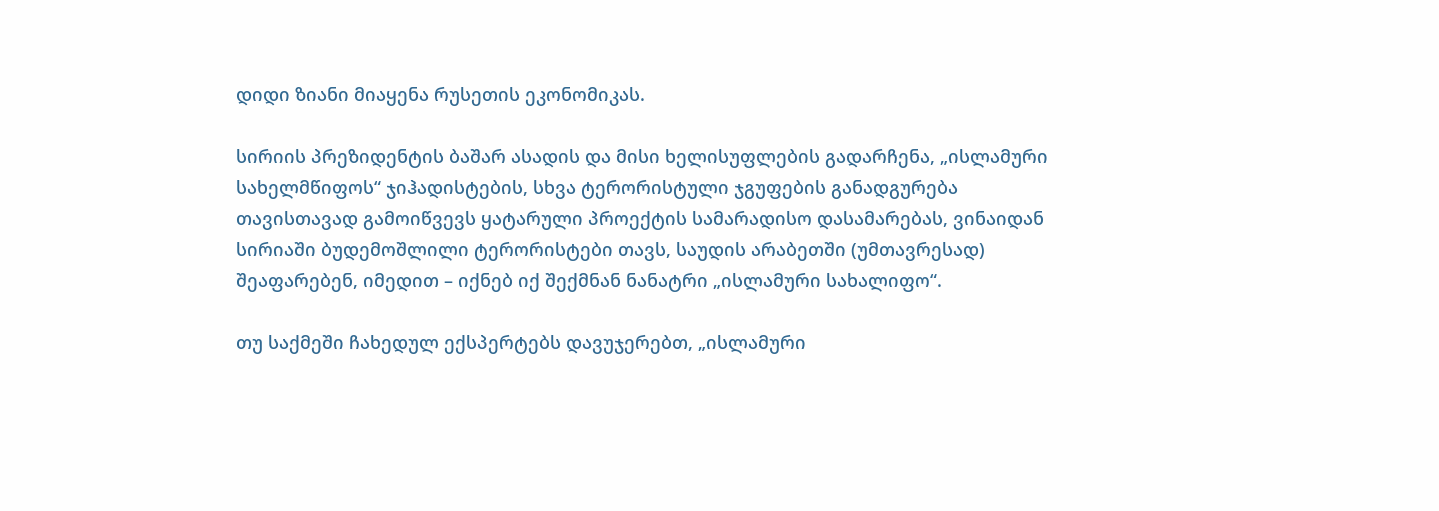დიდი ზიანი მიაყენა რუსეთის ეკონომიკას.

სირიის პრეზიდენტის ბაშარ ასადის და მისი ხელისუფლების გადარჩენა, „ისლამური სახელმწიფოს“ ჯიჰადისტების, სხვა ტერორისტული ჯგუფების განადგურება თავისთავად გამოიწვევს ყატარული პროექტის სამარადისო დასამარებას, ვინაიდან სირიაში ბუდემოშლილი ტერორისტები თავს, საუდის არაბეთში (უმთავრესად) შეაფარებენ, იმედით – იქნებ იქ შექმნან ნანატრი „ისლამური სახალიფო“.

თუ საქმეში ჩახედულ ექსპერტებს დავუჯერებთ, „ისლამური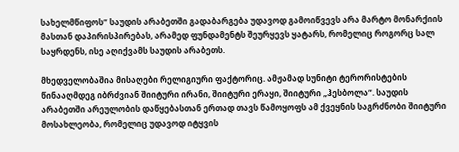სახელმწიფოს“ საუდის არაბეთში გადაბარგება უდავოდ გამოიწვევს არა მარტო მონარქიის მასთან დაპირისპირებას, არამედ ფუნდამენტს შეურყევს ყატარს, რომელიც როგორც სალ საყრდენს, ისე აღიქვამს საუდის არაბეთს.

მხედველობაშია მისაღები რელიგიური ფაქტორიც. ამჟამად სუნიტი ტერორისტების წინააღმდეგ იბრძვიან შიიტური ირანი, შიიტური ერაყი, შიიტური „ჰესბოლა“. საუდის არაბეთში არეულობის დაწყებასთან ერთად თავს წამოყოფს ამ ქვეყნის საგრძნობი შიიტური მოსახლეობა, რომელიც უდავოდ იტყვის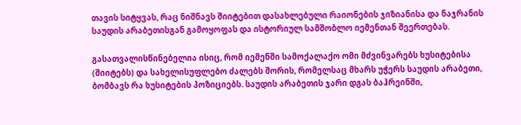თავის სიტყვას, რაც ნიშნავს შიიტებით დასახლებული რაიონების ჯიზიანისა და ნაჯრანის საუდის არაბეთისგან გამოყოფას და ისტორიულ სამშობლო იემენთან შეერთებას.

გასათვალისწინებელია ისიც, რომ იემენში სამოქალაქო ომი მძვინვარებს ხუსიტებისა (შიიტებს) და სახელისუფლებო ძალებს შორის, რომელსაც მხარს უჭერს საუდის არაბეთი, ბომბავს რა ხუსიტების პოზიციებს. საუდის არაბეთის ჯარი დგას ბაჰრეინში,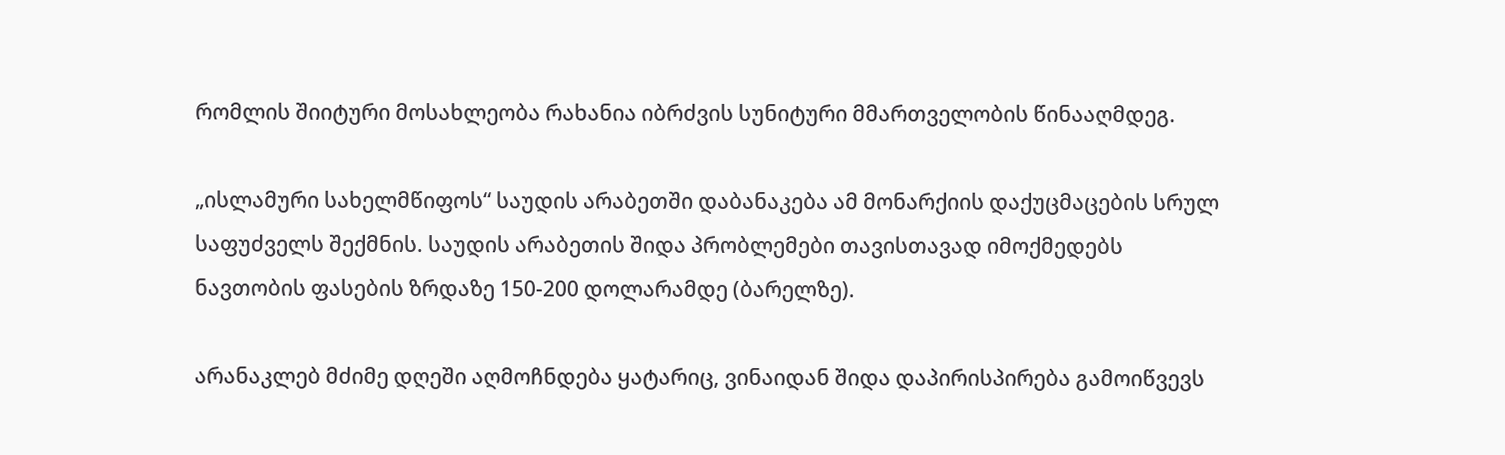რომლის შიიტური მოსახლეობა რახანია იბრძვის სუნიტური მმართველობის წინააღმდეგ.

„ისლამური სახელმწიფოს“ საუდის არაბეთში დაბანაკება ამ მონარქიის დაქუცმაცების სრულ საფუძველს შექმნის. საუდის არაბეთის შიდა პრობლემები თავისთავად იმოქმედებს ნავთობის ფასების ზრდაზე 150-200 დოლარამდე (ბარელზე).

არანაკლებ მძიმე დღეში აღმოჩნდება ყატარიც, ვინაიდან შიდა დაპირისპირება გამოიწვევს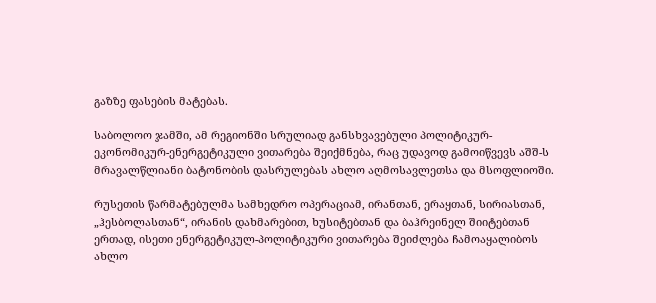გაზზე ფასების მატებას.

საბოლოო ჯამში, ამ რეგიონში სრულიად განსხვავებული პოლიტიკურ-ეკონომიკურ-ენერგეტიკული ვითარება შეიქმნება, რაც უდავოდ გამოიწვევს აშშ-ს მრავალწლიანი ბატონობის დასრულებას ახლო აღმოსავლეთსა და მსოფლიოში.

რუსეთის წარმატებულმა სამხედრო ოპერაციამ, ირანთან, ერაყთან, სირიასთან, „ჰესბოლასთან“, ირანის დახმარებით, ხუსიტებთან და ბაჰრეინელ შიიტებთან ერთად, ისეთი ენერგეტიკულ-პოლიტიკური ვითარება შეიძლება ჩამოაყალიბოს ახლო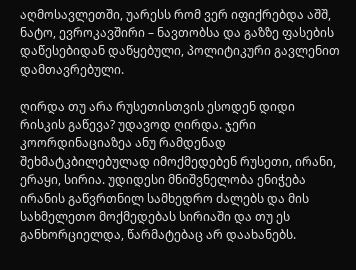აღმოსავლეთში, უარესს რომ ვერ იფიქრებდა აშშ, ნატო, ევროკავშირი – ნავთობსა და გაზზე ფასების დაწესებიდან დაწყებული, პოლიტიკური გავლენით დამთავრებული.

ღირდა თუ არა რუსეთისთვის ესოდენ დიდი რისკის გაწევა? უდავოდ ღირდა. ჯერი კოორდინაციაზეა ანუ რამდენად შეხმატკბილებულად იმოქმედებენ რუსეთი, ირანი, ერაყი, სირია. უდიდესი მნიშვნელობა ენიჭება ირანის გაწვრთნილ სამხედრო ძალებს და მის სახმელეთო მოქმედებას სირიაში და თუ ეს განხორციელდა, წარმატებაც არ დაახანებს.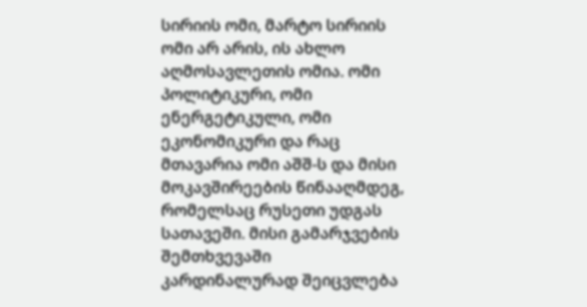სირიის ომი, მარტო სირიის ომი არ არის, ის ახლო აღმოსავლეთის ომია. ომი პოლიტიკური, ომი ენერგეტიკული, ომი ეკონომიკური და რაც მთავარია ომი აშშ-ს და მისი მოკავშირეების წინააღმდეგ, რომელსაც რუსეთი უდგას სათავეში. მისი გამარჯვების შემთხვევაში კარდინალურად შეიცვლება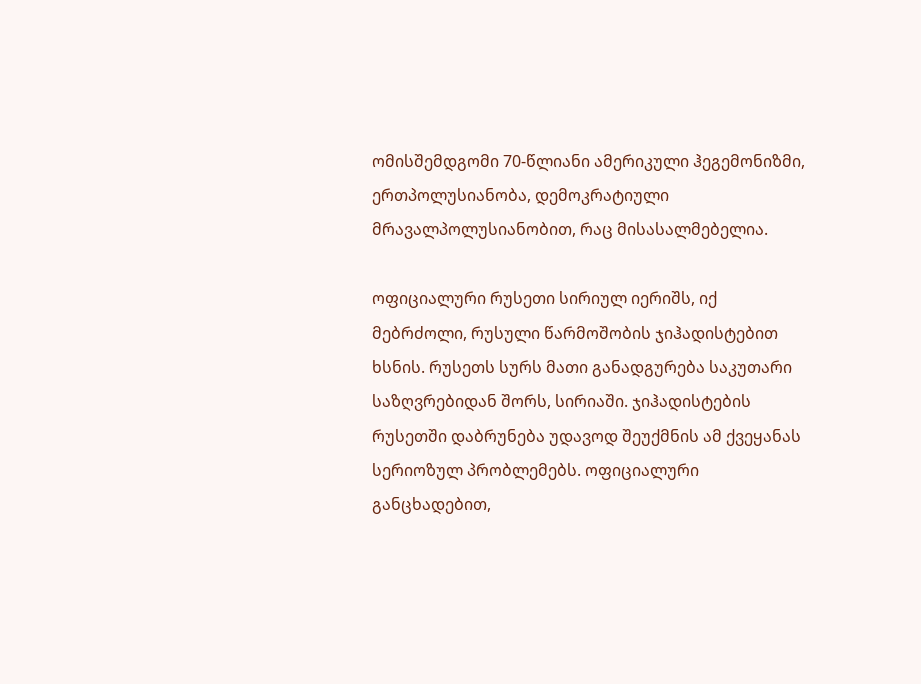ომისშემდგომი 70-წლიანი ამერიკული ჰეგემონიზმი, ერთპოლუსიანობა, დემოკრატიული მრავალპოლუსიანობით, რაც მისასალმებელია.

ოფიციალური რუსეთი სირიულ იერიშს, იქ მებრძოლი, რუსული წარმოშობის ჯიჰადისტებით ხსნის. რუსეთს სურს მათი განადგურება საკუთარი საზღვრებიდან შორს, სირიაში. ჯიჰადისტების რუსეთში დაბრუნება უდავოდ შეუქმნის ამ ქვეყანას სერიოზულ პრობლემებს. ოფიციალური განცხადებით,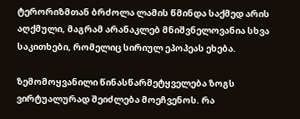ტერორიზმთან ბრძოლა ლამის წმინდა საქმედ არის აღქმული, მაგრამ არანაკლებ მნიშვნელოვანია სხვა საკითხები, რომელიც სირიულ ეპოპეას ეხება.

ზემომოყვანილი წინასწარმეტყველება ზოგს ვირტუალურად შეიძლება მოეჩვენოს. რა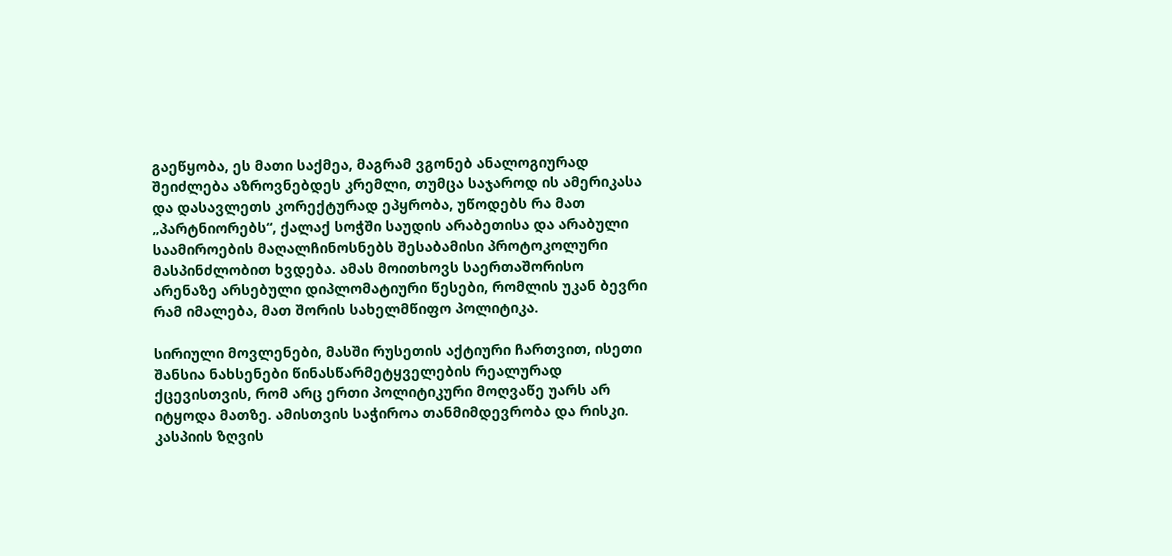გაეწყობა, ეს მათი საქმეა, მაგრამ ვგონებ ანალოგიურად შეიძლება აზროვნებდეს კრემლი, თუმცა საჯაროდ ის ამერიკასა და დასავლეთს კორექტურად ეპყრობა, უწოდებს რა მათ „პარტნიორებს“, ქალაქ სოჭში საუდის არაბეთისა და არაბული საამიროების მაღალჩინოსნებს შესაბამისი პროტოკოლური მასპინძლობით ხვდება. ამას მოითხოვს საერთაშორისო არენაზე არსებული დიპლომატიური წესები, რომლის უკან ბევრი რამ იმალება, მათ შორის სახელმწიფო პოლიტიკა.

სირიული მოვლენები, მასში რუსეთის აქტიური ჩართვით, ისეთი შანსია ნახსენები წინასწარმეტყველების რეალურად ქცევისთვის, რომ არც ერთი პოლიტიკური მოღვაწე უარს არ იტყოდა მათზე. ამისთვის საჭიროა თანმიმდევრობა და რისკი. კასპიის ზღვის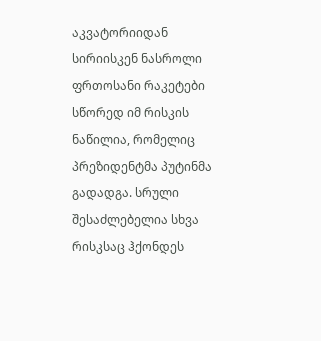აკვატორიიდან სირიისკენ ნასროლი ფრთოსანი რაკეტები სწორედ იმ რისკის ნაწილია, რომელიც პრეზიდენტმა პუტინმა გადადგა. სრული შესაძლებელია სხვა რისკსაც ჰქონდეს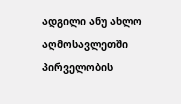ადგილი ანუ ახლო აღმოსავლეთში პირველობის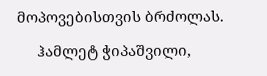მოპოვებისთვის ბრძოლას.

     ჰამლეტ ჭიპაშვილი,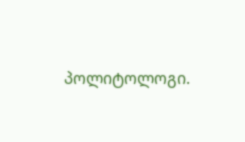პოლიტოლოგი.